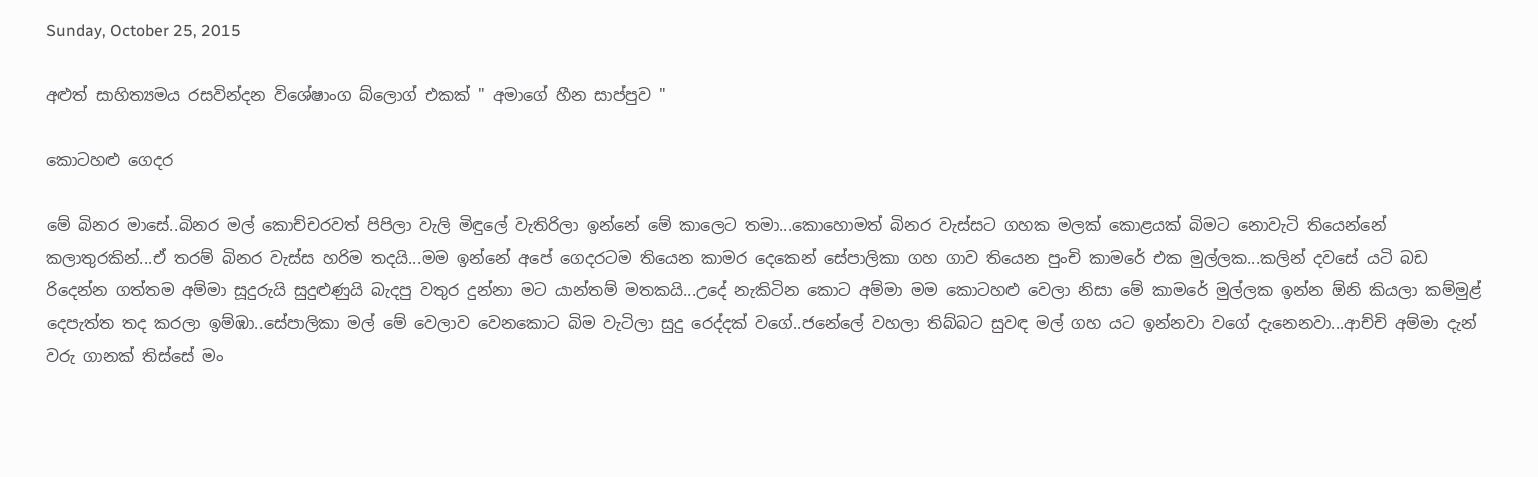Sunday, October 25, 2015

අළුත් සාහිත්‍යමය රසවින්දන විශේෂාංග බ්ලොග් එකක් " අමාගේ හීන සාප්පුව "

කොටහළු ගෙදර

මේ බිනර මාසේ..බිනර මල් කොච්චරවත් පිපිලා වැලි මිඳුලේ වැතිරිලා ඉන්නේ මේ කාලෙට තමා...කොහොමත් බිනර වැස්සට ගහක මලක් කොළයක් බිමට නොවැටි තියෙන්නේ කලාතුරකින්...ඒ තරම් බිනර වැස්ස හරිම තදයි...මම ඉන්නේ අපේ ගෙදරටම තියෙන කාමර දෙකෙන් සේපාලිකා ගහ ගාව තියෙන පුංචි කාමරේ එක මුල්ලක...කලින් දවසේ යටි බඩ රිදෙන්න ගත්තම අම්මා සූදුරුයි සුදුළුණුයි බැදපු වතුර දුන්නා මට යාන්තම් මතකයි...උදේ නැකිටින කොට අම්මා මම කොටහළු වෙලා නිසා මේ කාමරේ මුල්ලක ඉන්න ඕනි කියලා කම්මුළ් දෙපැත්ත තද කරලා ඉම්ඹා..සේපාලිකා මල් මේ වෙලාව වෙනකොට බිම වැටිලා සුදු රෙද්දක් වගේ..ජනේලේ වහලා තිබ්බට සුවඳ මල් ගහ යට ඉන්නවා වගේ දැනෙනවා...ආච්චි අම්මා දැන් වරු ගානක් තිස්සේ මං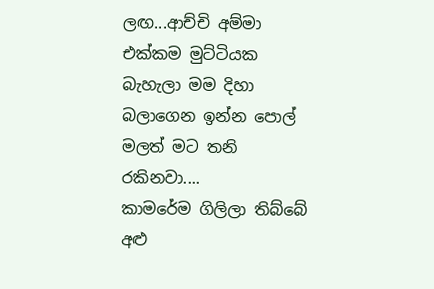ලඟ...ආච්චි අම්මා එක්කම මුට්ටියක බැහැලා මම දිහා බලාගෙන ඉන්න පොල් මලත් මට තනි රකිනවා....
කාමරේම ගිලිලා තිබ්බේ අළු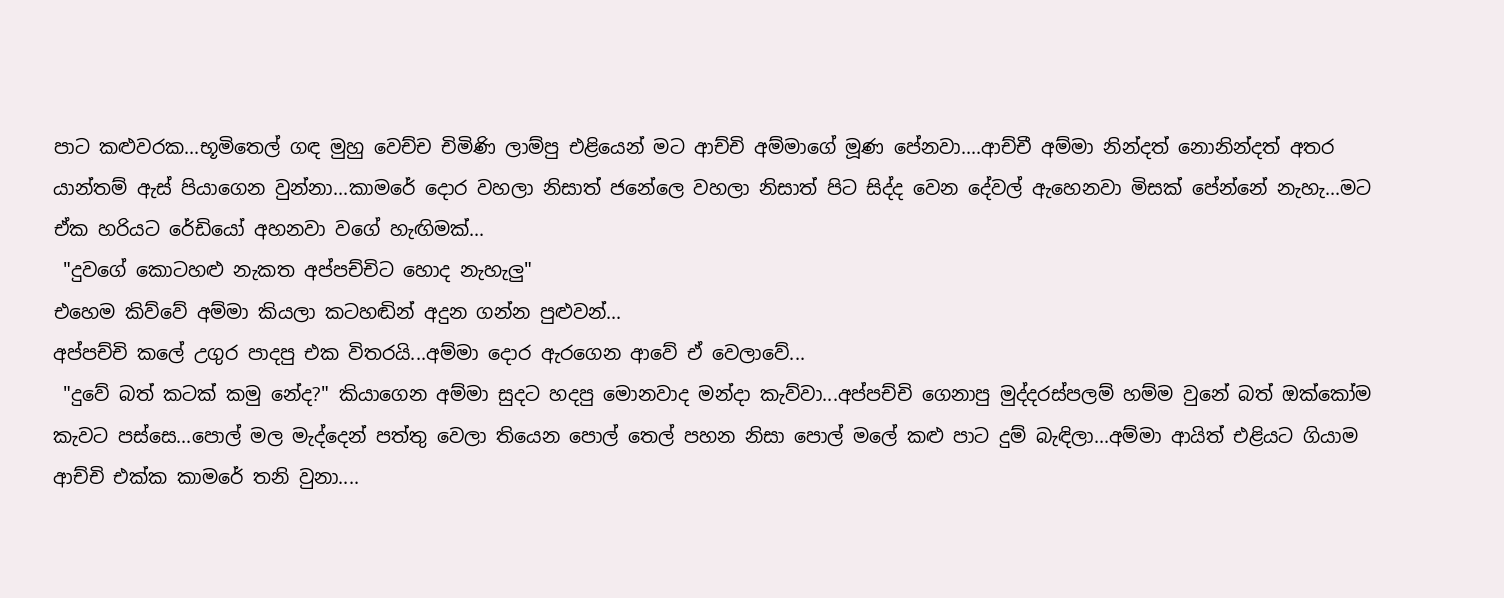පාට කළුවරක...භූමිතෙල් ගඳ මුහු වෙච්ච චිමිණි ලාම්පු එළියෙන් මට ආච්චි අම්මාගේ මූණ පේනවා....ආච්චී අම්මා නින්දත් නොනින්දත් අතර යාන්තම් ඇස් පියාගෙන වුන්නා...කාමරේ දොර වහලා නිසාත් ජනේලෙ වහලා නිසාත් පිට සිද්ද වෙන දේවල් ඇහෙනවා මිසක් පේන්නේ නැහැ...මට ඒක හරියට රේඩියෝ අහනවා වගේ හැඟිමක්...
 "දුවගේ කොටහළු නැකත අප්පච්චිට හොද නැහැලු"
එහෙම කිව්වේ අම්මා කියලා කටහඬින් අදුන ගන්න පුළුවන්...
අප්පච්චි කලේ උගුර පාදපු එක විතරයි...අම්මා දොර ඇරගෙන ආවේ ඒ වෙලාවේ...
 "දුවේ බත් කටක් කමු නේද?" කියාගෙන අම්මා සුදට හදපු මොනවාද මන්දා කැව්වා...අප්පච්චි ගෙනාපු මුද්දරස්පලම් හම්ම වුනේ බත් ඔක්කෝම කැවට පස්සෙ...පොල් මල මැද්දෙන් පත්තු වෙලා තියෙන පොල් තෙල් පහන නිසා පොල් මලේ කළු පාට දුම් බැඳිලා...අම්මා ආයිත් එළියට ගියාම ආච්චි එක්ක කාමරේ තනි වුනා....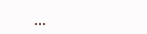...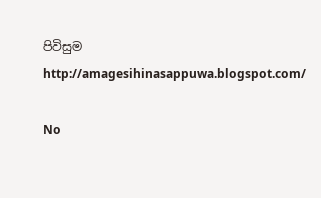පිවිසුම
http://amagesihinasappuwa.blogspot.com/

No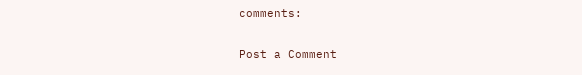comments:

Post a Comment